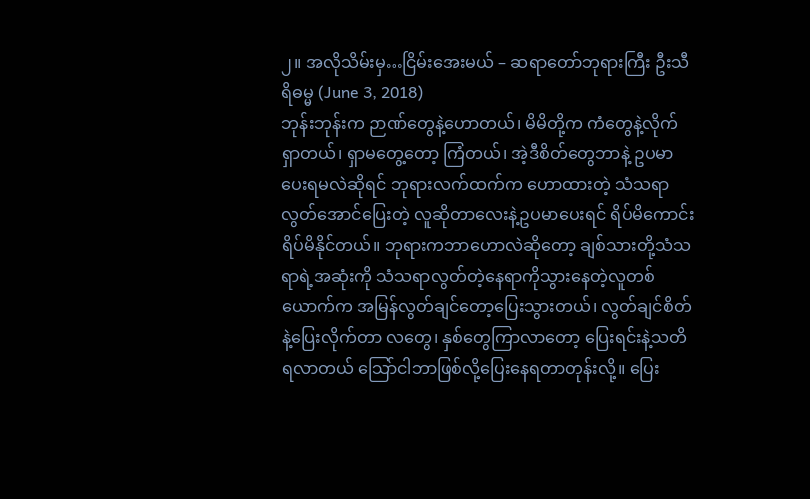၂။ အလိုသိမ်းမှ…ငြိမ်းအေးမယ် – ဆရာတော်ဘုရားကြီး ဦးသီရိဓမ္မ (June 3, 2018)
ဘုန်းဘုန်းက ဉာဏ်တွေနဲ့ဟောတယ်၊ မိမိတို့က ကံတွေနဲ့လိုက်ရှာတယ်၊ ရှာမတွေ့တော့ ကြံတယ်၊ အဲ့ဒီစိတ်တွေဘာနဲ့ ဥပမာပေးရမလဲဆိုရင် ဘုရားလက်ထက်က ဟောထားတဲ့ သံသရာလွတ်အောင်ပြေးတဲ့ လူဆိုတာလေးနဲ့ဥပမာပေးရင် ရိပ်မိကောင်းရိပ်မိနိုင်တယ်။ ဘုရားကဘာဟောလဲဆိုတော့ ချစ်သားတို့သံသရာရဲ့အဆုံးကို သံသရာလွတ်တဲ့နေရာကိုသွားနေတဲ့လူတစ်ယောက်က အမြန်လွတ်ချင်တော့ပြေးသွားတယ်၊ လွတ်ချင်စိတ်နဲ့ပြေးလိုက်တာ လတွေ၊ နှစ်တွေကြာလာတော့ ပြေးရင်းနဲ့သတိရလာတယ် သြော်ငါဘာဖြစ်လို့ပြေးနေရတာတုန်းလို့။ ပြေး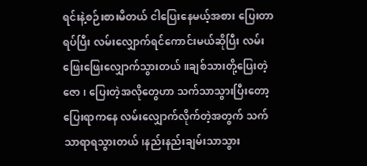ရင်းနဲ့စဉ်းစားမိတယ် ငါပြေးနေမယ့်အစား ပြေးတာရပ်ပြီး လမ်းလျှောက်ရင်ကောင်းမယ်ဆိုပြီး လမ်းဖြေးဖြေးလျှောက်သွားတယ်။ချစ်သားတို့ပြေးတဲ့ဇော၊ ပြေးတဲ့အလိုတွေဟာ သက်သာသွားပြီးတော့ ပြေးရာကနေ လမ်းလျှောက်လိုက်တဲ့အတွက် သက်သာရာရသွားတယ်၊နည်းနည်းချမ်းသာသွား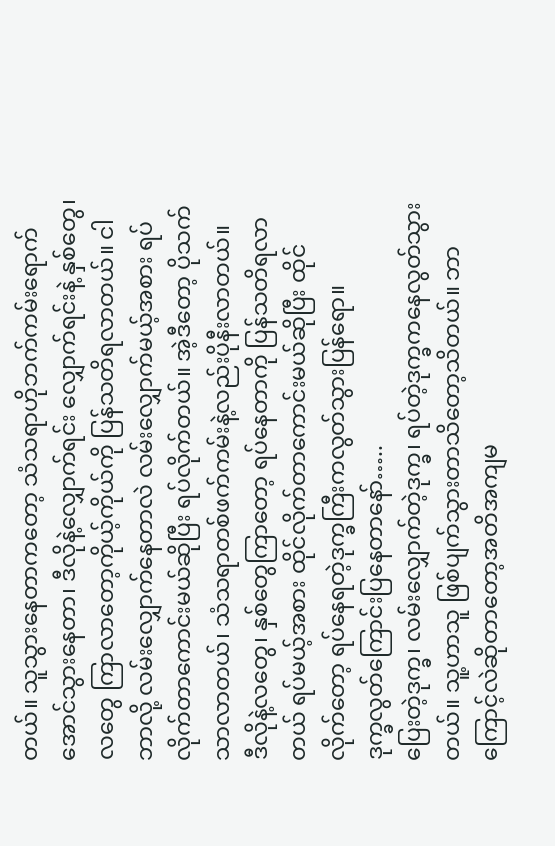တယ်။ သူသွားနေတာကတော့ သံသရာဟိုဘက်ကမ်းရောက်အောင်သွားနေတာ၊ ဒီလိုနဲ့လျှောက်ရင်း လျှောက်ရင်းနဲ့ နှစ်တွေ၊ လတွေ ကြာလာတော့ကိုယ့်ကိုယ်ကို ပြန်သတိရလာတယ်။ ငါဘာလို့ လမ်းလျှောက်နေတာလဲ လမ်းလျှောက်မယ့်အစား ရပ်လိုက်တာကောင်းမယ်ဆိုပြီး ရပ်လိုက်တယ်။ အဲ့ဒီတော့ ပိုသက်သာလာတယ်၊ သံသရာတစ်ဖက်ကမ်းနဲ့လည်းပိုနီးလာတယ်။
ဒီလိုနဲ့လတွေ၊ နှစ်တွေကြာတော့ ရပ်နေတာကို ပြန်သတိရလာတယ် ရပ်မယ့်အစား ထိုင်လိုက်တာကောင်းမယ်ဆိုပြီး ထိုင်လိုက်တော့ ရပ်နေရတဲ့ဒုက္ခကြီးကလွတ်သွားပြန်ရော။
ဒုက္ခလွတ်ကြောင်းပြနေတာနော်…..
ပြေးတဲ့ဒုက္ခ၊ လမ်းလျှောက်တဲ့ဒုက္ခ၊ ရပ်တဲ့ဒုက္ခကနေလွတ်သွားတယ်။ သူ့ဟာသူ ဖြစ်ပျက်သွားတာသိတော့သိတယ်။ ဘာကြောင့်လဲဆိုတာတော့အတိအကျမ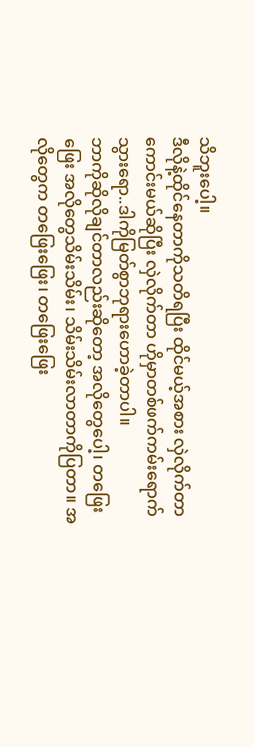သိဘူးပေါ့။
ဒီလိုနဲ့ထိုင်နေတာကိုသတိရပြီး ထိုင်မယ့်အစား လှဲလိုက်တာကောင်းမယ်ဆိုပြီး လှဲလိုက်တာ ဟိုမှာတစ်ဖက်ကမ်းရောက်သွားရော..ဒါကိုမြတ်စွာဘုရားဟောခဲ့တာပါ။
ဘာကိုဆိုလိုချင်တာလည်းဆိုတော့ အလိုတွေပေါ့၊ တဖြေးဖြေး အလိုတွေသိမ်းသိမ်း၊ သိမ်းသိမ်းလာတာကိုပြတာ။ အလိုတွေက တဖြေးဖြေး၊ တဖြေးဖြေး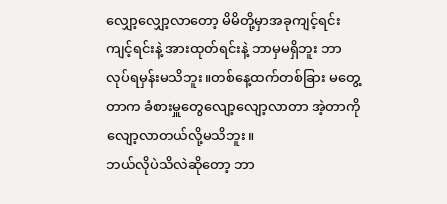လျှော့လျှော့လာတော့ မိမိတို့မှာအခုကျင့်ရင်းကျင့်ရင်းနဲ့ အားထုတ်ရင်းနဲ့ ဘာမှမရှိဘူး ဘာလုပ်ရမှန်းမသိဘူး။တစ်နေ့ထက်တစ်ခြား မတွေ့တာက ခံစားမှူတွေလျော့လျော့လာတာ အဲ့တာကိုလျော့လာတယ်လို့မသိဘူး။
ဘယ်လိုပဲသိလဲဆိုတော့ ဘာ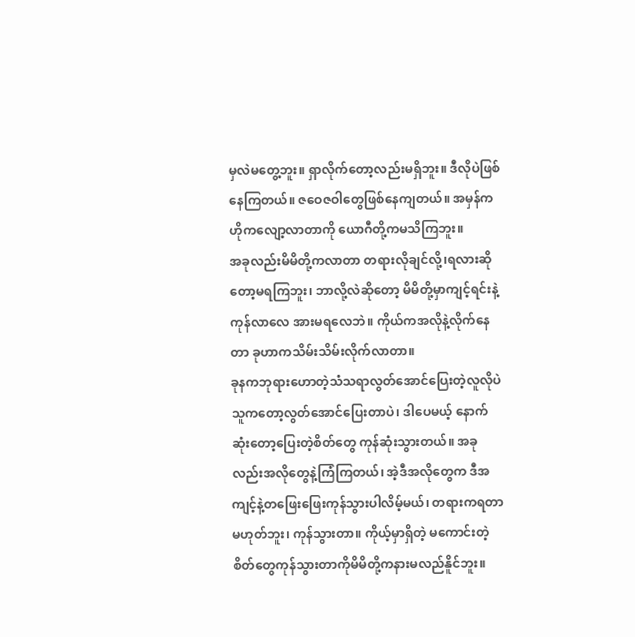မှလဲမတွေ့ဘူး။ ရှာလိုက်တော့လည်းမရှိဘူး။ ဒီလိုပဲဖြစ်နေကြတယ်။ ဇဝေဇဝါတွေဖြစ်နေကျတယ်။ အမှန်က ဟိုကလျော့လာတာကို ယောဂီတို့ကမသိကြဘူး။
အခုလည်းမိမိတို့ကလာတာ တရားလိုချင်လို့၊ရလားဆိုတော့မရကြဘူး၊ ဘာလို့လဲဆိုတော့ မိမိတို့မှာကျင့်ရင်းနဲ့ကုန်လာလေ အားမရလေဘဲ။ ကိုယ်ကအလိုနဲ့လိုက်နေတာ ခုဟာကသိမ်းသိမ်းလိုက်လာတာ။
ခုနကဘုရားဟောတဲ့သံသရာလွတ်အောင်ပြေးတဲ့လူလိုပဲသူကတော့လွတ်အောင်ပြေးတာပဲ၊ ဒါပေမယ့် နောက်ဆုံးတော့ပြေးတဲ့စိတ်တွေ ကုန်ဆုံးသွားတယ်။ အခုလည်းအလိုတွေနဲ့ကြံကြတယ်၊ အဲ့ဒီအလိုတွေက ဒီအကျင့်နဲ့တဖြေးဖြေးကုန်သွားပါလိမ့်မယ်၊ တရားကရတာမဟုတ်ဘူး၊ ကုန်သွားတာ။ ကိုယ့်မှာရှိတဲ့ မကောင်းတဲ့စိတ်တွေကုန်သွားတာကိုမိမိတို့ကနားမလည်နိူင်ဘူး။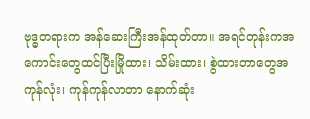ဗုဒ္ဓတရားက အန်ဆေးကြီးအန်ထုတ်တာ။ အရင်တုန်းကအကောင်းတွေထင်ပြီးမြိုထား၊ သိမ်းထား၊ စွဲထားတာတွေအကုန်လုံး၊ ကုန်ကုန်လာတာ နောက်ဆုံး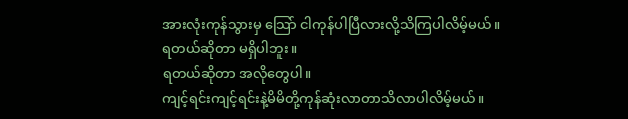အားလုံးကုန်သွားမှ သြော် ငါကုန်ပါပြီလားလို့သိကြပါလိမ့်မယ်။
ရတယ်ဆိုတာ မရှိပါဘူး။
ရတယ်ဆိုတာ အလိုတွေပါ။
ကျင့်ရင်းကျင့်ရင်းနဲ့မိမိတို့ကုန်ဆုံးလာတာသိလာပါလိမ့်မယ်။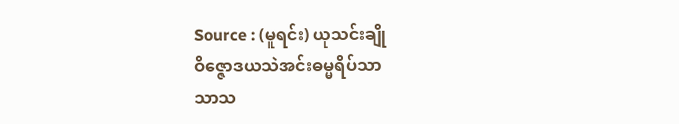Source : (မူရင်း) ယုသင်းချို
ဝိဇ္ဇောဒယသဲအင်းဓမ္မရိပ်သာ
သာသ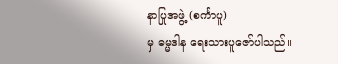နာပြုအဖွဲ့ (စင်္ကာပူ)
မှ ဓမ္မဒါန ရေးသားပူဇော်ပါသည်။